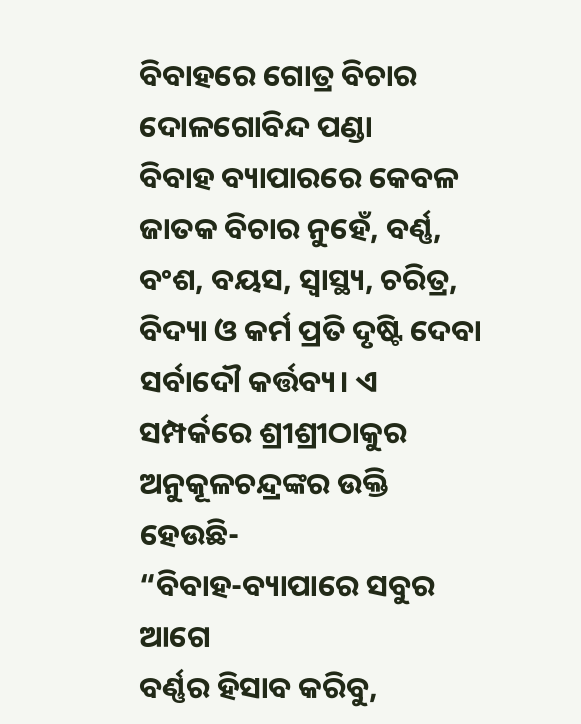ବିବାହରେ ଗୋତ୍ର ବିଚାର
ଦୋଳଗୋବିନ୍ଦ ପଣ୍ଡା
ବିବାହ ବ୍ୟାପାରରେ କେବଳ ଜାତକ ବିଚାର ନୁହେଁ, ବର୍ଣ୍ଣ, ବଂଶ, ବୟସ, ସ୍ୱାସ୍ଥ୍ୟ, ଚରିତ୍ର, ବିଦ୍ୟା ଓ କର୍ମ ପ୍ରତି ଦୃଷ୍ଟି ଦେବା ସର୍ବାଦୌ କର୍ତ୍ତବ୍ୟ। ଏ ସମ୍ପର୍କରେ ଶ୍ରୀଶ୍ରୀଠାକୁର ଅନୁକୂଳଚନ୍ଦ୍ରଙ୍କର ଉକ୍ତି ହେଉଛି-
“ବିବାହ-ବ୍ୟାପାରେ ସବୁର ଆଗେ
ବର୍ଣ୍ଣର ହିସାବ କରିବୁ,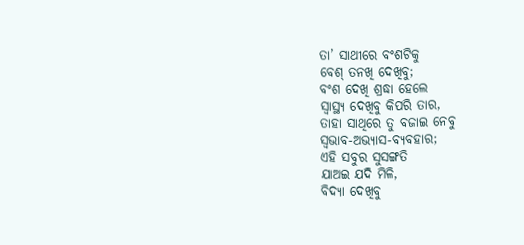ତା’ ସାଥୀରେ ବଂଶଟିକୁ
ବେଶ୍ ତନଖି ଦେଖିବୁ;
ବଂଶ ଦେଖି ଶ୍ରଦ୍ଧା ହେଲେ
ସ୍ୱାସ୍ଥ୍ୟ ଦେଖିବୁ କିପରି ତାର,
ତାହା ସାଥିରେ ତୁ ବଜାଇ ନେବୁ
ସ୍ୱଭାବ-ଅଭ୍ୟାସ-ବ୍ୟବହାର;
ଏହି ସବୁର ସୁସଙ୍ଗତି
ଯାଅଇ ଯଦି ମିଳି,
ବିଦ୍ୟା ଦେଖିବୁ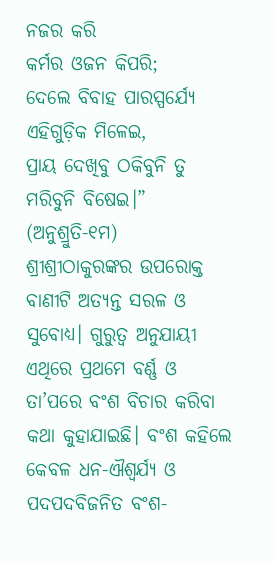ନଜର କରି
କର୍ମର ଓଜନ କିପରି;
ଦେଲେ ବିବାହ ପାରସ୍ପର୍ଯ୍ୟେ
ଏହିଗୁଡ଼ିକ ମିଳେଇ,
ପ୍ରାୟ ଦେଖିବୁ ଠକିବୁନି ତୁ
ମରିବୁନି ବିଷେଇ।”
(ଅନୁଶ୍ରୁତି-୧ମ)
ଶ୍ରୀଶ୍ରୀଠାକୁରଙ୍କର ଉପରୋକ୍ତ ବାଣୀଟି ଅତ୍ୟନ୍ତ ସରଳ ଓ ସୁବୋଧ୍ୟ। ଗୁରୁତ୍ବ ଅନୁଯାୟୀ ଏଥିରେ ପ୍ରଥମେ ବର୍ଣ୍ଣ ଓ ତା’ପରେ ବଂଶ ବିଚାର କରିବା କଥା କୁହାଯାଇଛି। ବଂଶ କହିଲେ କେବଳ ଧନ-ଐଶ୍ୱର୍ଯ୍ୟ ଓ ପଦପଦବିଜନିତ ବଂଶ-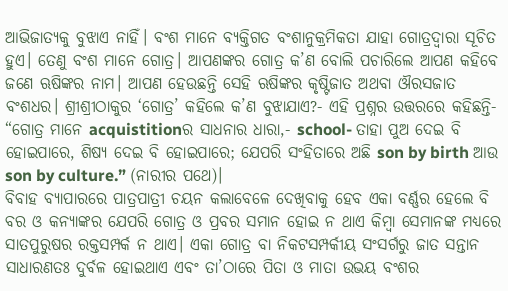ଆଭିଜାତ୍ୟକୁ ବୁଝାଏ ନାହିଁ। ବଂଶ ମାନେ ବ୍ୟକ୍ତିଗତ ବଂଶାନୁକ୍ରମିକତା ଯାହା ଗୋତ୍ରଦ୍ୱାରା ସୂଚିତ ହୁଏ। ତେଣୁ ବଂଶ ମାନେ ଗୋତ୍ର। ଆପଣଙ୍କର ଗୋତ୍ର କ’ଣ ବୋଲି ପଚାରିଲେ ଆପଣ କହିବେ ଜଣେ ଋଷିଙ୍କର ନାମ। ଆପଣ ହେଉଛନ୍ତି ସେହି ଋଷିଙ୍କର କୃଷ୍ଟିଜାତ ଅଥବା ଔରସଜାତ ବଂଶଧର। ଶ୍ରୀଶ୍ରୀଠାକୁର ‘ଗୋତ୍ର’ କହିଲେ କ’ଣ ବୁଝାଯାଏ?- ଏହି ପ୍ରଶ୍ନର ଉତ୍ତରରେ କହିଛନ୍ତି- “ଗୋତ୍ର ମାନେ acquistitionର ସାଧନାର ଧାରା,- school- ତାହା ପୁଅ ଦେଇ ବି ହୋଇପାରେ, ଶିଷ୍ୟ ଦେଇ ବି ହୋଇପାରେ; ଯେପରି ସଂହିତାରେ ଅଛି son by birth ଆଉ son by culture.” (ନାରୀର ପଥେ)।
ବିବାହ ବ୍ୟାପାରରେ ପାତ୍ରପାତ୍ରୀ ଚୟନ କଲାବେଳେ ଦେଖିବାକୁ ହେବ ଏକା ବର୍ଣ୍ଣର ହେଲେ ବି ବର ଓ କନ୍ୟାଙ୍କର ଯେପରି ଗୋତ୍ର ଓ ପ୍ରବର ସମାନ ହୋଇ ନ ଥାଏ କିମ୍ବା ସେମାନଙ୍କ ମଧ୍ୟରେ ସାତପୁରୁଷର ରକ୍ତସମ୍ପର୍କ ନ ଥାଏ। ଏକା ଗୋତ୍ର ବା ନିକଟସମ୍ପର୍କୀୟ ସଂସର୍ଗରୁ ଜାତ ସନ୍ତାନ ସାଧାରଣତଃ ଦୁର୍ବଳ ହୋଇଥାଏ ଏବଂ ତା’ଠାରେ ପିତା ଓ ମାତା ଉଭୟ ବଂଶର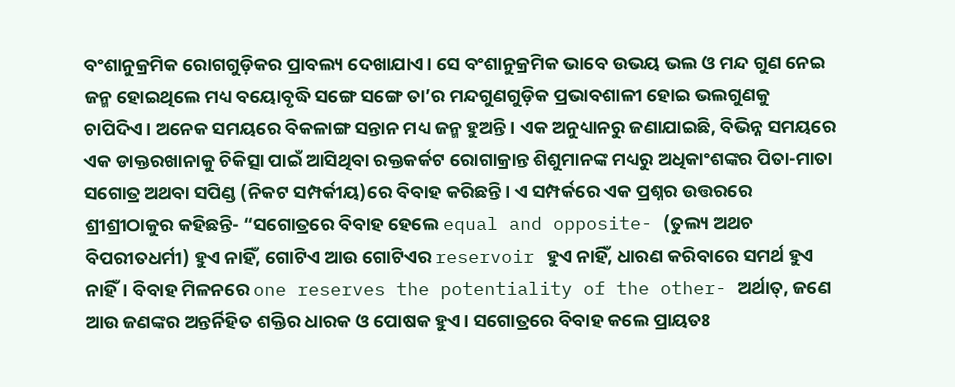ବଂଶାନୁକ୍ରମିକ ରୋଗଗୁଡ଼ିକର ପ୍ରାବଲ୍ୟ ଦେଖାଯାଏ। ସେ ବଂଶାନୁକ୍ରମିକ ଭାବେ ଉଭୟ ଭଲ ଓ ମନ୍ଦ ଗୁଣ ନେଇ ଜନ୍ମ ହୋଇଥିଲେ ମଧ୍ୟ ବୟୋବୃଦ୍ଧି ସଙ୍ଗେ ସଙ୍ଗେ ତା’ର ମନ୍ଦଗୁଣଗୁଡ଼ିକ ପ୍ରଭାବଶାଳୀ ହୋଇ ଭଲଗୁଣକୁ ଚାପିଦିଏ। ଅନେକ ସମୟରେ ବିକଳାଙ୍ଗ ସନ୍ତାନ ମଧ୍ୟ ଜନ୍ମ ହୁଅନ୍ତି। ଏକ ଅନୁଧ୍ୟାନରୁ ଜଣାଯାଇଛି, ବିଭିନ୍ନ ସମୟରେ ଏକ ଡାକ୍ତରଖାନାକୁ ଚିକିତ୍ସା ପାଇଁ ଆସିଥିବା ରକ୍ତକର୍କଟ ରୋଗାକ୍ରାନ୍ତ ଶିଶୁମାନଙ୍କ ମଧ୍ୟରୁ ଅଧିକାଂଶଙ୍କର ପିତା-ମାତା ସଗୋତ୍ର ଅଥବା ସପିଣ୍ଡ (ନିକଟ ସମ୍ପର୍କୀୟ)ରେ ବିବାହ କରିଛନ୍ତି। ଏ ସମ୍ପର୍କରେ ଏକ ପ୍ରଶ୍ନର ଉତ୍ତରରେ ଶ୍ରୀଶ୍ରୀଠାକୁର କହିଛନ୍ତି- “ସଗୋତ୍ରରେ ବିବାହ ହେଲେ equal and opposite- (ତୁଲ୍ୟ ଅଥଚ ବିପରୀତଧର୍ମୀ) ହୁଏ ନାହିଁ, ଗୋଟିଏ ଆଉ ଗୋଟିଏର reservoir ହୁଏ ନାହିଁ, ଧାରଣ କରିବାରେ ସମର୍ଥ ହୁଏ ନାହିଁ। ବିବାହ ମିଳନରେ one reserves the potentiality of the other- ଅର୍ଥାତ୍, ଜଣେ ଆଉ ଜଣଙ୍କର ଅନ୍ତର୍ନିହିତ ଶକ୍ତିର ଧାରକ ଓ ପୋଷକ ହୁଏ। ସଗୋତ୍ରରେ ବିବାହ କଲେ ପ୍ରାୟତଃ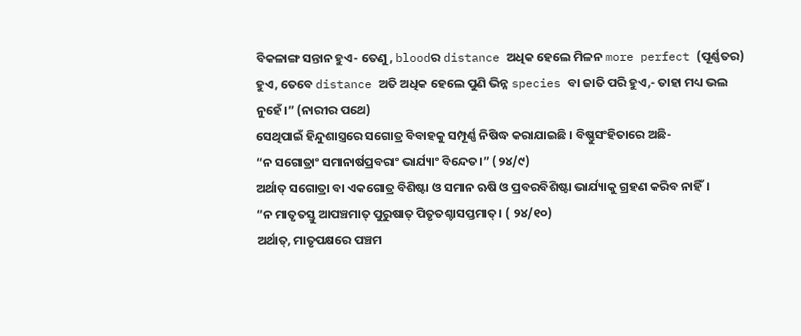ବିକଳାଙ୍ଗ ସନ୍ତାନ ହୁଏ- ତେଣୁ, bloodର distance ଅଧିକ ହେଲେ ମିଳନ more perfect (ପୂର୍ଣ୍ଣତର) ହୁଏ, ତେବେ distance ଅତି ଅଧିକ ହେଲେ ପୁଣି ଭିନ୍ନ species ବା ଜାତି ପରି ହୁଏ,- ତାହା ମଧ୍ୟ ଭଲ ନୁହେଁ।” (ନାରୀର ପଥେ)
ସେଥିପାଇଁ ହିନ୍ଦୁଶାସ୍ତ୍ରରେ ସଗୋତ୍ର ବିବାହକୁ ସମ୍ପୂର୍ଣ୍ଣ ନିଷିଦ୍ଧ କରାଯାଇଛି । ବିଷ୍ଣୁସଂହିତାରେ ଅଛି-
“ନ ସଗୋତ୍ରାଂ ସମାନାର୍ଷପ୍ରବରାଂ ଭାର୍ଯ୍ୟାଂ ବିନ୍ଦେତ।” (୨୪/୯)
ଅର୍ଥାତ୍ ସଗୋତ୍ରା ବା ଏକଗୋତ୍ର ବିଶିଷ୍ଟା ଓ ସମାନ ଋଷି ଓ ପ୍ରବରବିଶିଷ୍ଟା ଭାର୍ଯ୍ୟାକୁ ଗ୍ରହଣ କରିବ ନାହିଁ।
“ନ ମାତୃତସ୍ତୁ ଆପଞ୍ଚମାତ୍ ପୁରୁଷାତ୍ ପିତୃତଶ୍ଚାସପ୍ତମାତ୍। ( ୨୪/୧୦)
ଅର୍ଥାତ୍, ମାତୃପକ୍ଷରେ ପଞ୍ଚମ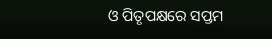ଓ ପିତୃପକ୍ଷରେ ସପ୍ତମ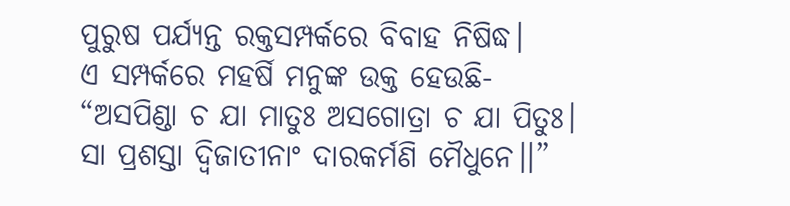ପୁରୁଷ ପର୍ଯ୍ୟନ୍ତ ରକ୍ତସମ୍ପର୍କରେ ବିବାହ ନିଷିଦ୍ଧ।
ଏ ସମ୍ପର୍କରେ ମହର୍ଷି ମନୁଙ୍କ ଉକ୍ତ ହେଉଛି-
“ଅସପିଣ୍ଡା ଚ ଯା ମାତୁଃ ଅସଗୋତ୍ରା ଚ ଯା ପିତୁଃ।
ସା ପ୍ରଶସ୍ତା ଦ୍ୱିଜାତୀନାଂ ଦାରକର୍ମଣି ମୈଧୁନେ।।”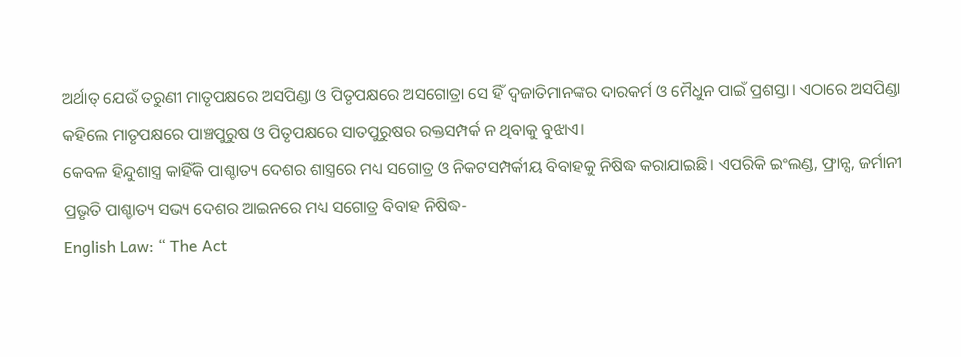ଅର୍ଥାତ୍ ଯେଉଁ ତରୁଣୀ ମାତୃପକ୍ଷରେ ଅସପିଣ୍ଡା ଓ ପିତୃପକ୍ଷରେ ଅସଗୋତ୍ରା ସେ ହିଁ ଦ୍ୱଜାତିମାନଙ୍କର ଦାରକର୍ମ ଓ ମୈଧୁନ ପାଇଁ ପ୍ରଶସ୍ତା। ଏଠାରେ ଅସପିଣ୍ଡା କହିଲେ ମାତୃପକ୍ଷରେ ପାଞ୍ଚପୁରୁଷ ଓ ପିତୃପକ୍ଷରେ ସାତପୁରୁଷର ରକ୍ତସମ୍ପର୍କ ନ ଥିବାକୁ ବୁଝାଏ।
କେବଳ ହିନ୍ଦୁଶାସ୍ତ୍ର କାହିଁକି ପାଶ୍ଚାତ୍ୟ ଦେଶର ଶାସ୍ତ୍ରରେ ମଧ୍ୟ ସଗୋତ୍ର ଓ ନିକଟସମ୍ପର୍କୀୟ ବିବାହକୁ ନିଷିଦ୍ଧ କରାଯାଇଛି। ଏପରିକି ଇଂଲଣ୍ଡ, ଫ୍ରାନ୍ସ, ଜର୍ମାନୀ ପ୍ରଭୃତି ପାଶ୍ଚାତ୍ୟ ସଭ୍ୟ ଦେଶର ଆଇନରେ ମଧ୍ୟ ସଗୋତ୍ର ବିବାହ ନିଷିଦ୍ଧ-
English Law: “ The Act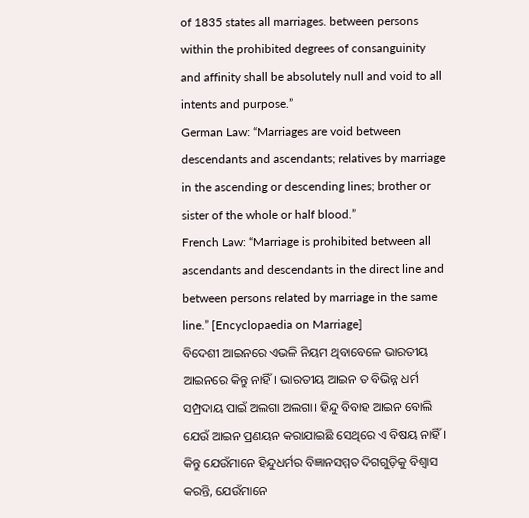of 1835 states all marriages. between persons within the prohibited degrees of consanguinity and affinity shall be absolutely null and void to all intents and purpose.”
German Law: “Marriages are void between descendants and ascendants; relatives by marriage in the ascending or descending lines; brother or sister of the whole or half blood.”
French Law: “Marriage is prohibited between all ascendants and descendants in the direct line and between persons related by marriage in the same line.” [Encyclopaedia on Marriage]
ବିଦେଶୀ ଆଇନରେ ଏଭଳି ନିୟମ ଥିବାବେଳେ ଭାରତୀୟ ଆଇନରେ କିନ୍ତୁ ନାହିଁ। ଭାରତୀୟ ଆଇନ ତ ବିଭିନ୍ନ ଧର୍ମ ସମ୍ପ୍ରଦାୟ ପାଇଁ ଅଲଗା ଅଲଗା। ହିନ୍ଦୁ ବିବାହ ଆଇନ ବୋଲି ଯେଉଁ ଆଇନ ପ୍ରଣୟନ କରାଯାଇଛି ସେଥିରେ ଏ ବିଷୟ ନାହିଁ। କିନ୍ତୁ ଯେଉଁମାନେ ହିନ୍ଦୁଧର୍ମର ବିଜ୍ଞାନସମ୍ମତ ଦିଗଗୁଡ଼ିକୁ ବିଶ୍ୱାସ କରନ୍ତି, ଯେଉଁମାନେ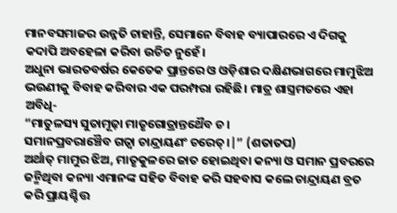ମାନବସମାଜର ଉନ୍ନତି ଚାହାନ୍ତି, ସେମାନେ ବିବାହ ବ୍ୟାପାରରେ ଏ ଦିଗକୁ କଦାପି ଅବହେଳା କରିବା ଉଚିତ ନୁହେଁ।
ଅଧୁନା ଭାରତବର୍ଷର କେତେକ ପ୍ରାନ୍ତରେ ଓ ଓଡ଼ିଶାର ଦକ୍ଷିଣଭାଗରେ ମାମୁଝିଅ ଭଉଣୀକୁ ବିବାହ କରିବାର ଏକ ପରମ୍ପରା ରହିଛି। ମାତ୍ର ଶାସ୍ତ୍ରମତରେ ଏହା ଅବିଧି-
“ମାତୁଳସ୍ୟ ସୁତାମୂଢ଼ା ମାତୃଗୋତ୍ରାନ୍ତଥୈବ ଚ।
ସମାନପ୍ରବରାଞ୍ଚୈବ ଗତ୍ୱା ଚାନ୍ଦ୍ରାୟଣଂ ଚରେତ୍।|” (ଶତାତପ)
ଅର୍ଥାତ୍ ମାମୁର ଝିଅ, ମାତୃକୁଳରେ ଜାତ ହୋଇଥିବା କନ୍ୟା ଓ ସମାନ ପ୍ରବରରେ ଜନ୍ମିଥିବା କନ୍ୟା ଏମାନଙ୍କ ସହିତ ବିବାହ କରି ସହବାସ କଲେ ଚାନ୍ଦ୍ରାୟଣ ବ୍ରତ କରି ପ୍ରାୟଶ୍ଚିତ୍ତ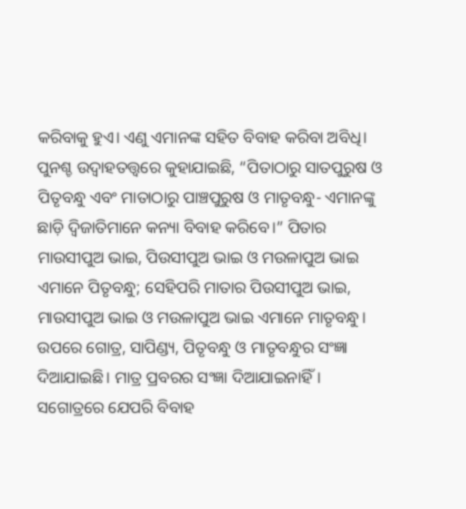କରିବାକୁ ହୁଏ। ଏଣୁ ଏମାନଙ୍କ ସହିତ ବିବାହ କରିବା ଅବିଧି।
ପୁନଶ୍ଚ ଉଦ୍ବାହତତ୍ତ୍ୱରେ କୁହାଯାଇଛି, “ପିତାଠାରୁ ସାତପୁରୁଷ ଓ ପିତୃବନ୍ଧୁ ଏବଂ ମାତାଠାରୁ ପାଞ୍ଚପୁରୁଷ ଓ ମାତୃବନ୍ଧୁ- ଏମାନଙ୍କୁ ଛାଡ଼ି ଦ୍ୱିଜାତିମାନେ କନ୍ୟା ବିବାହ କରିବେ।” ପିତାର ମାଉସୀପୁଅ ଭାଇ, ପିଉସୀପୁଅ ଭାଇ ଓ ମଉଳାପୁଅ ଭାଇ ଏମାନେ ପିତୃବନ୍ଧୁ; ସେହିପରି ମାତାର ପିଉସୀପୁଅ ଭାଇ, ମାଉସୀପୁଅ ଭାଇ ଓ ମଉଳାପୁଅ ଭାଇ ଏମାନେ ମାତୃବନ୍ଧୁ।
ଉପରେ ଗୋତ୍ର, ସାପିଣ୍ଡ୍ୟ, ପିତୃବନ୍ଧୁ ଓ ମାତୃବନ୍ଧୁର ସଂଜ୍ଞା ଦିଆଯାଇଛି। ମାତ୍ର ପ୍ରବରର ସଂଜ୍ଞା ଦିଆଯାଇନାହିଁ। ସଗୋତ୍ରରେ ଯେପରି ବିବାହ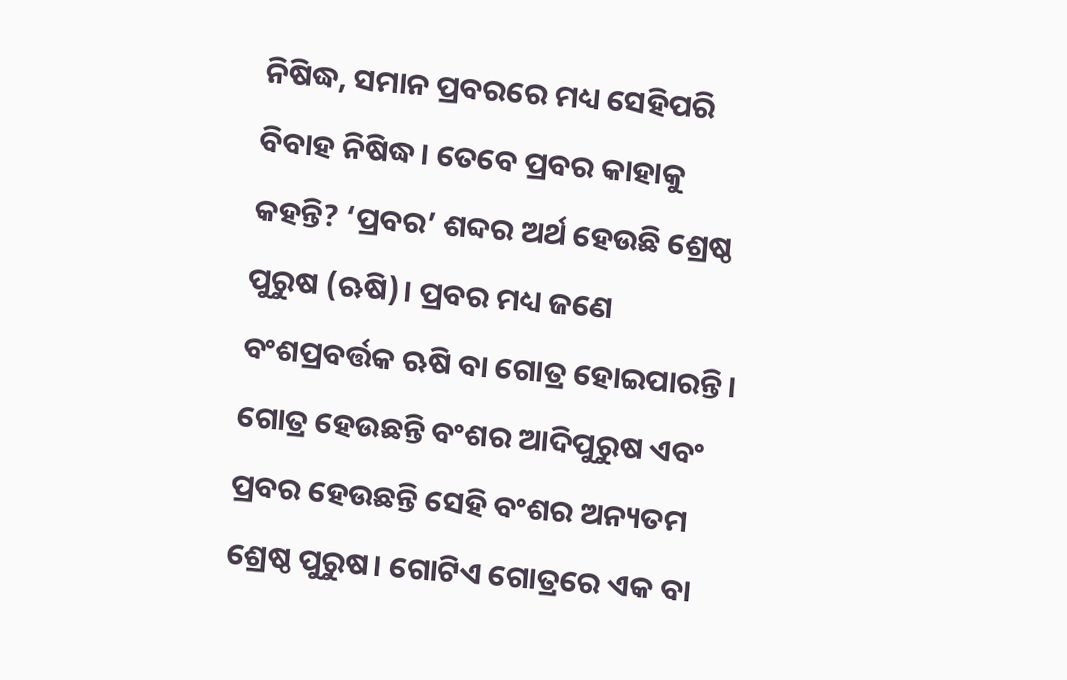ନିଷିଦ୍ଧ, ସମାନ ପ୍ରବରରେ ମଧ୍ୟ ସେହିପରି ବିବାହ ନିଷିଦ୍ଧ। ତେବେ ପ୍ରବର କାହାକୁ କହନ୍ତି? ‘ପ୍ରବର’ ଶବ୍ଦର ଅର୍ଥ ହେଉଛି ଶ୍ରେଷ୍ଠ ପୁରୁଷ (ଋଷି)। ପ୍ରବର ମଧ୍ୟ ଜଣେ ବଂଶପ୍ରବର୍ତ୍ତକ ଋଷି ବା ଗୋତ୍ର ହୋଇପାରନ୍ତି। ଗୋତ୍ର ହେଉଛନ୍ତି ବଂଶର ଆଦିପୁରୁଷ ଏବଂ ପ୍ରବର ହେଉଛନ୍ତି ସେହି ବଂଶର ଅନ୍ୟତମ ଶ୍ରେଷ୍ଠ ପୁରୁଷ। ଗୋଟିଏ ଗୋତ୍ରରେ ଏକ ବା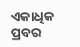ଏକାଧିକ ପ୍ରବର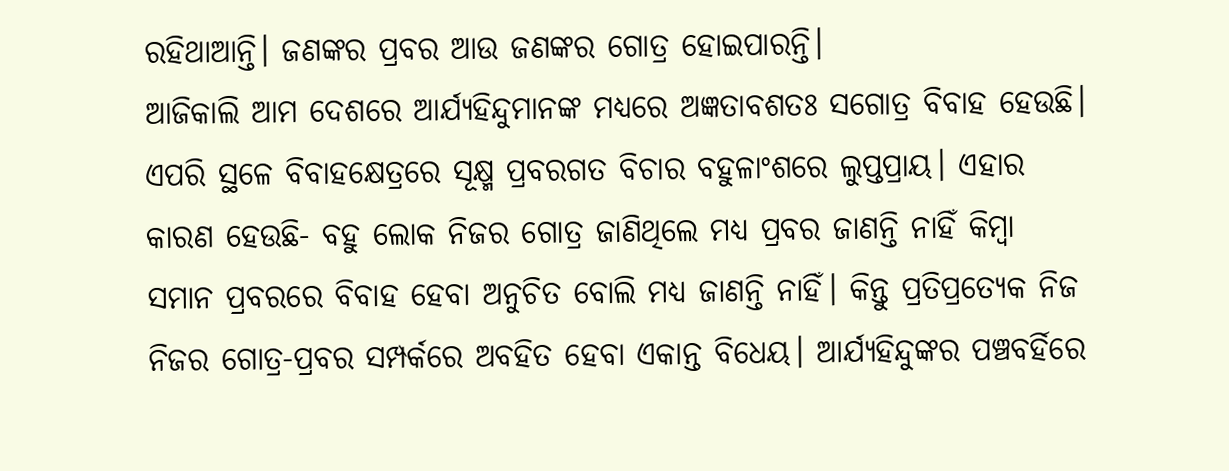ରହିଥାଆନ୍ତି। ଜଣଙ୍କର ପ୍ରବର ଆଉ ଜଣଙ୍କର ଗୋତ୍ର ହୋଇପାରନ୍ତି।
ଆଜିକାଲି ଆମ ଦେଶରେ ଆର୍ଯ୍ୟହିନ୍ଦୁମାନଙ୍କ ମଧ୍ୟରେ ଅଜ୍ଞତାବଶତଃ ସଗୋତ୍ର ବିବାହ ହେଉଛି। ଏପରି ସ୍ଥଳେ ବିବାହକ୍ଷେତ୍ରରେ ସୂକ୍ଷ୍ମ ପ୍ରବରଗତ ବିଚାର ବହୁଳାଂଶରେ ଲୁପ୍ତପ୍ରାୟ। ଏହାର କାରଣ ହେଉଛି- ବହୁ ଲୋକ ନିଜର ଗୋତ୍ର ଜାଣିଥିଲେ ମଧ୍ୟ ପ୍ରବର ଜାଣନ୍ତି ନାହିଁ କିମ୍ବା ସମାନ ପ୍ରବରରେ ବିବାହ ହେବା ଅନୁଚିତ ବୋଲି ମଧ୍ୟ ଜାଣନ୍ତି ନାହିଁ। କିନ୍ତୁ ପ୍ରତିପ୍ରତ୍ୟେକ ନିଜ ନିଜର ଗୋତ୍ର-ପ୍ରବର ସମ୍ପର୍କରେ ଅବହିତ ହେବା ଏକାନ୍ତ ବିଧେୟ। ଆର୍ଯ୍ୟହିନ୍ଦୁଙ୍କର ପଞ୍ଚବର୍ହିରେ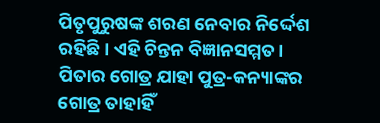ପିତୃପୁରୁଷଙ୍କ ଶରଣ ନେବାର ନିର୍ଦ୍ଦେଶ ରହିଛି। ଏହି ଚିନ୍ତନ ବିଜ୍ଞାନସମ୍ମତ। ପିତାର ଗୋତ୍ର ଯାହା ପୁତ୍ର-କନ୍ୟାଙ୍କର ଗୋତ୍ର ତାହାହିଁ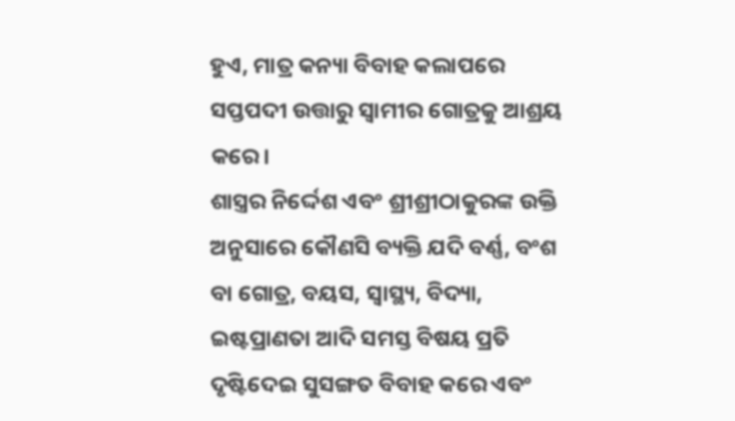ହୁଏ, ମାତ୍ର କନ୍ୟା ବିବାହ କଲାପରେ ସପ୍ତପଦୀ ଉତ୍ତାରୁ ସ୍ୱାମୀର ଗୋତ୍ରକୁ ଆଶ୍ରୟ କରେ।
ଶାସ୍ତ୍ରର ନିର୍ଦ୍ଦେଶ ଏବଂ ଶ୍ରୀଶ୍ରୀଠାକୁରଙ୍କ ଉକ୍ତି ଅନୁସାରେ କୌଣସି ବ୍ୟକ୍ତି ଯଦି ବର୍ଣ୍ଣ, ବଂଶ ବା ଗୋତ୍ର, ବୟସ, ସ୍ୱାସ୍ଥ୍ୟ, ବିଦ୍ୟା, ଇଷ୍ଟପ୍ରାଣତା ଆଦି ସମସ୍ତ ବିଷୟ ପ୍ରତି ଦୃଷ୍ଟିଦେଇ ସୁସଙ୍ଗତ ବିବାହ କରେ ଏବଂ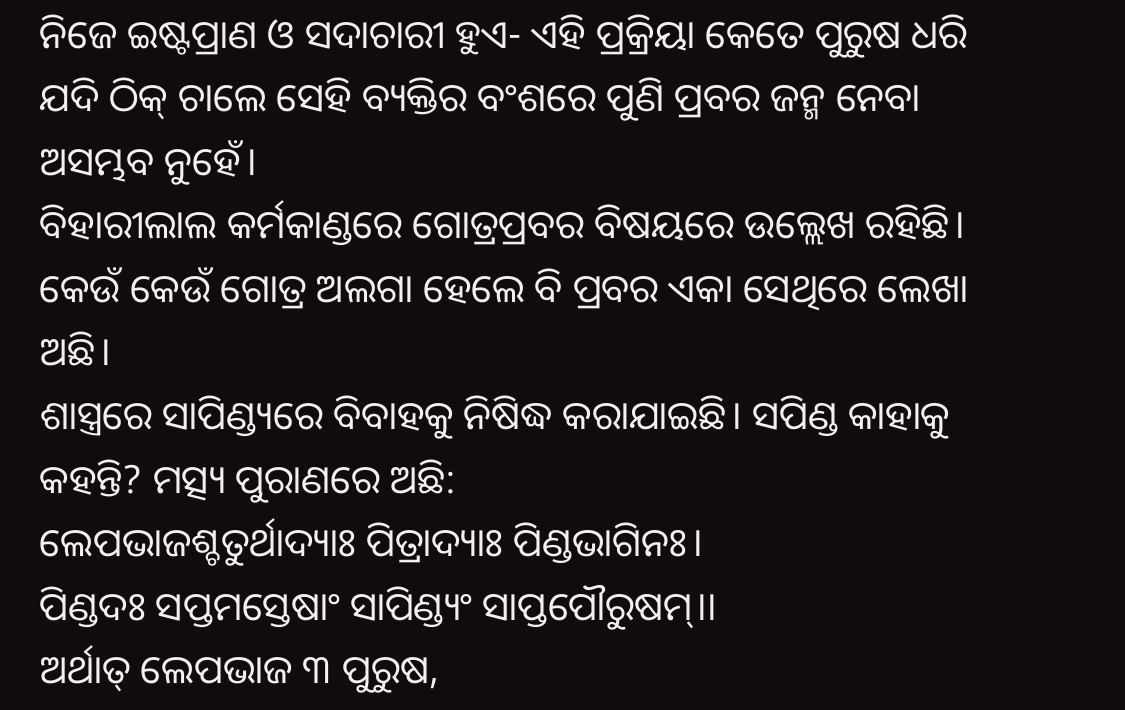ନିଜେ ଇଷ୍ଟପ୍ରାଣ ଓ ସଦାଚାରୀ ହୁଏ- ଏହି ପ୍ରକ୍ରିୟା କେତେ ପୁରୁଷ ଧରି ଯଦି ଠିକ୍ ଚାଲେ ସେହି ବ୍ୟକ୍ତିର ବଂଶରେ ପୁଣି ପ୍ରବର ଜନ୍ମ ନେବା ଅସମ୍ଭବ ନୁହେଁ।
ବିହାରୀଲାଲ କର୍ମକାଣ୍ଡରେ ଗୋତ୍ରପ୍ରବର ବିଷୟରେ ଉଲ୍ଲେଖ ରହିଛି। କେଉଁ କେଉଁ ଗୋତ୍ର ଅଲଗା ହେଲେ ବି ପ୍ରବର ଏକା ସେଥିରେ ଲେଖା ଅଛି।
ଶାସ୍ତ୍ରରେ ସାପିଣ୍ଡ୍ୟରେ ବିବାହକୁ ନିଷିଦ୍ଧ କରାଯାଇଛି। ସପିଣ୍ଡ କାହାକୁ କହନ୍ତି? ମତ୍ସ୍ୟ ପୁରାଣରେ ଅଛି:
ଲେପଭାଜଶ୍ଚତୁର୍ଥାଦ୍ୟାଃ ପିତ୍ରାଦ୍ୟାଃ ପିଣ୍ଡଭାଗିନଃ।
ପିଣ୍ଡଦଃ ସପ୍ତମସ୍ତେଷାଂ ସାପିଣ୍ଡ୍ୟଂ ସାପ୍ତପୌରୁଷମ୍।।
ଅର୍ଥାତ୍ ଲେପଭାଜ ୩ ପୁରୁଷ,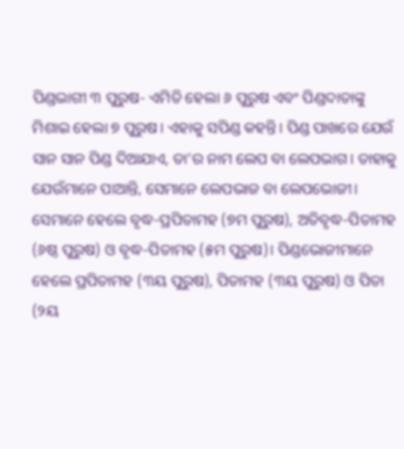ପିଣ୍ଡଭାଗୀ ୩ ପୁରୁଷ- ଏମିତି ହେଲା ୬ ପୁରୁଷ ଏବଂ ପିଣ୍ଡଦାତାଙ୍କୁ ମିଶାଇ ହେଲା ୭ ପୁରୁଷ। ଏହାକୁ ସପିଣ୍ଡ କହନ୍ତି। ପିଣ୍ଡ ପାଖରେ ଯେଉଁ ସାନ ସାନ ପିଣ୍ଡ ଦିଆଯାଏ, ତା’ର ନାମ ଲେପ ବା ଲେପଭାଗ। ତାହାକୁ ଯେଉଁମାନେ ପାଆନ୍ତି, ସେମାନେ ଲେପଭାଜ ବା ଲେପଭୋଜୀ। ସେମାନେ ହେଲେ ବୃଦ୍ଧ-ପ୍ରପିତାମହ (୭ମ ପୁରୁଷ), ଅତିବୃଦ୍ଧ-ପିତାମହ (୬ଷ୍ଠ ପୁରୁଷ) ଓ ବୃଦ୍ଧ-ପିତାମହ (୫ମ ପୁରୁଷ)। ପିଣ୍ଡଭୋଜୀମାନେ ହେଲେ ପ୍ରପିତାମହ (୩ୟ ପୁରୁଷ), ପିତାମହ (୩ୟ ପୁରୁଷ) ଓ ପିତା (୨ୟ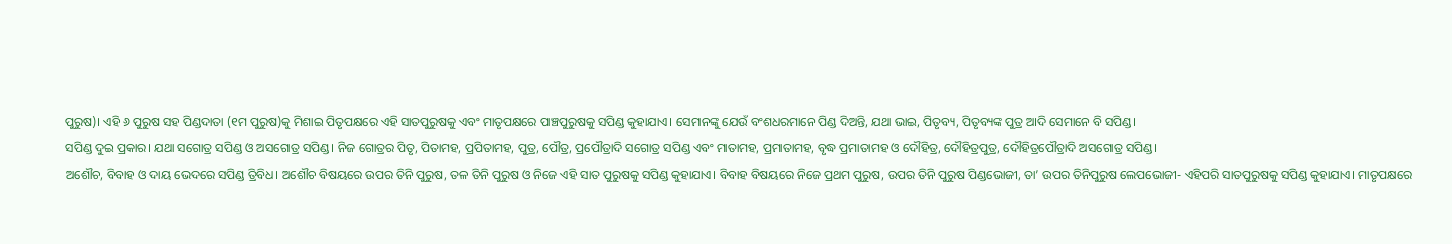ପୁରୁଷ)। ଏହି ୬ ପୁରୁଷ ସହ ପିଣ୍ଡଦାତା (୧ମ ପୁରୁଷ)କୁ ମିଶାଇ ପିତୃପକ୍ଷରେ ଏହି ସାତପୁରୁଷକୁ ଏବଂ ମାତୃପକ୍ଷରେ ପାଞ୍ଚପୁରୁଷକୁ ସପିଣ୍ଡ କୁହାଯାଏ। ସେମାନଙ୍କୁ ଯେଉଁ ବଂଶଧରମାନେ ପିଣ୍ଡ ଦିଅନ୍ତି, ଯଥା ଭାଇ, ପିତୃବ୍ୟ, ପିତୃବ୍ୟଙ୍କ ପୁତ୍ର ଆଦି ସେମାନେ ବି ସପିଣ୍ଡ।
ସପିଣ୍ଡ ଦୁଇ ପ୍ରକାର। ଯଥା ସଗୋତ୍ର ସପିଣ୍ଡ ଓ ଅସଗୋତ୍ର ସପିଣ୍ଡ। ନିଜ ଗୋତ୍ରର ପିତୃ, ପିତାମହ, ପ୍ରପିତାମହ, ପୁତ୍ର, ପୌତ୍ର, ପ୍ରପୌତ୍ରାଦି ସଗୋତ୍ର ସପିଣ୍ଡ ଏବଂ ମାତାମହ, ପ୍ରମାତାମହ, ବୃଦ୍ଧ ପ୍ରମାତାମହ ଓ ଦୌହିତ୍ର, ଦୌହିତ୍ରପୁତ୍ର, ଦୌହିତ୍ରପୌତ୍ରାଦି ଅସଗୋତ୍ର ସପିଣ୍ଡ।
ଅଶୌଚ, ବିବାହ ଓ ଦାୟ ଭେଦରେ ସପିଣ୍ଡ ତ୍ରିବିଧ। ଅଶୌଚ ବିଷୟରେ ଉପର ତିନି ପୁରୁଷ, ତଳ ତିନି ପୁରୁଷ ଓ ନିଜେ ଏହି ସାତ ପୁରୁଷକୁ ସପିଣ୍ଡ କୁହାଯାଏ। ବିବାହ ବିଷୟରେ ନିଜେ ପ୍ରଥମ ପୁରୁଷ, ଉପର ତିନି ପୁରୁଷ ପିଣ୍ଡଭୋଜୀ, ତା’ ଉପର ତିନିପୁରୁଷ ଲେପଭୋଜୀ- ଏହିପରି ସାତପୁରୁଷକୁ ସପିଣ୍ଡ କୁହାଯାଏ। ମାତୃପକ୍ଷରେ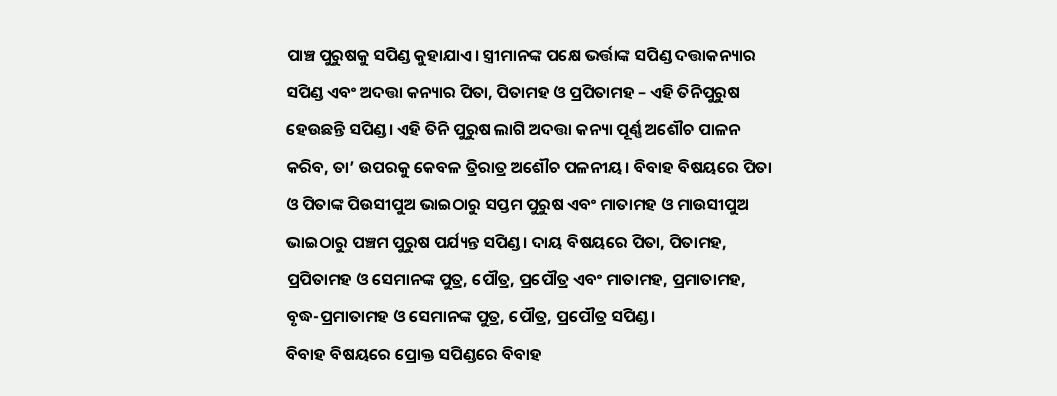ପାଞ୍ଚ ପୁରୁଷକୁ ସପିଣ୍ଡ କୁହାଯାଏ। ସ୍ତ୍ରୀମାନଙ୍କ ପକ୍ଷେ ଭର୍ତ୍ତାଙ୍କ ସପିଣ୍ଡ ଦତ୍ତାକନ୍ୟାର ସପିଣ୍ଡ ଏବଂ ଅଦତ୍ତା କନ୍ୟାର ପିତା, ପିତାମହ ଓ ପ୍ରପିତାମହ – ଏହି ତିନିପୁରୁଷ ହେଉଛନ୍ତି ସପିଣ୍ଡ। ଏହି ତିନି ପୁରୁଷ ଲାଗି ଅଦତ୍ତା କନ୍ୟା ପୂର୍ଣ୍ଣ ଅଶୌଚ ପାଳନ କରିବ, ତା’ ଉପରକୁ କେବଳ ତ୍ରିରାତ୍ର ଅଶୌଚ ପଳନୀୟ। ବିବାହ ବିଷୟରେ ପିତା ଓ ପିତାଙ୍କ ପିଉସୀପୁଅ ଭାଇଠାରୁ ସପ୍ତମ ପୁରୁଷ ଏବଂ ମାତାମହ ଓ ମାଉସୀପୁଅ ଭାଇଠାରୁ ପଞ୍ଚମ ପୁରୁଷ ପର୍ଯ୍ୟନ୍ତ ସପିଣ୍ଡ। ଦାୟ ବିଷୟରେ ପିତା, ପିତାମହ, ପ୍ରପିତାମହ ଓ ସେମାନଙ୍କ ପୁତ୍ର, ପୌତ୍ର, ପ୍ରପୌତ୍ର ଏବଂ ମାତାମହ, ପ୍ରମାତାମହ, ବୃଦ୍ଧ-ପ୍ରମାତାମହ ଓ ସେମାନଙ୍କ ପୁତ୍ର, ପୌତ୍ର, ପ୍ରପୌତ୍ର ସପିଣ୍ଡ।
ବିବାହ ବିଷୟରେ ପ୍ରୋକ୍ତ ସପିଣ୍ଡରେ ବିବାହ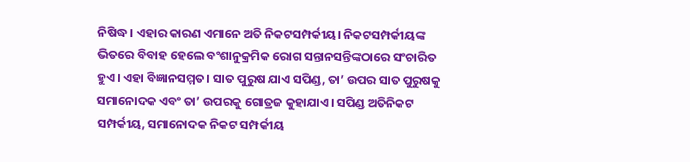ନିଷିଦ୍ଧ। ଏହାର କାରଣ ଏମାନେ ଅତି ନିକଟସମ୍ପର୍କୀୟ। ନିକଟସମ୍ପର୍କୀୟଙ୍କ ଭିତରେ ବିବାହ ହେଲେ ବଂଶାନୁକ୍ରମିକ ରୋଗ ସନ୍ତାନସନ୍ତିଙ୍କଠାରେ ସଂଚାରିତ ହୁଏ। ଏହା ବିଜ୍ଞାନସମ୍ମତ। ସାତ ପୁରୁଷ ଯାଏ ସପିଣ୍ଡ, ତା’ ଉପର ସାତ ପୁରୁଷକୁ ସମାନୋଦକ ଏବଂ ତା’ ଉପରକୁ ଗୋତ୍ରଜ କୁହାଯାଏ। ସପିଣ୍ଡ ଅତିନିକଟ ସମ୍ପର୍କୀୟ, ସମାନୋଦକ ନିକଟ ସମ୍ପର୍କୀୟ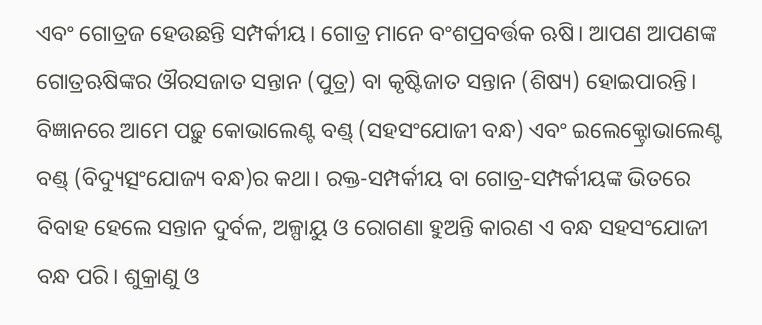ଏବଂ ଗୋତ୍ରଜ ହେଉଛନ୍ତି ସମ୍ପର୍କୀୟ। ଗୋତ୍ର ମାନେ ବଂଶପ୍ରବର୍ତ୍ତକ ଋଷି। ଆପଣ ଆପଣଙ୍କ ଗୋତ୍ରଋଷିଙ୍କର ଔରସଜାତ ସନ୍ତାନ (ପୁତ୍ର) ବା କୃଷ୍ଟିଜାତ ସନ୍ତାନ (ଶିଷ୍ୟ) ହୋଇପାରନ୍ତି। ବିଜ୍ଞାନରେ ଆମେ ପଢ଼ୁ କୋଭାଲେଣ୍ଟ ବଣ୍ଡ୍ (ସହସଂଯୋଜୀ ବନ୍ଧ) ଏବଂ ଇଲେକ୍ଟ୍ରୋଭାଲେଣ୍ଟ ବଣ୍ଡ୍ (ବିଦ୍ୟୁତ୍ସଂଯୋଜ୍ୟ ବନ୍ଧ)ର କଥା। ରକ୍ତ-ସମ୍ପର୍କୀୟ ବା ଗୋତ୍ର-ସମ୍ପର୍କୀୟଙ୍କ ଭିତରେ ବିବାହ ହେଲେ ସନ୍ତାନ ଦୁର୍ବଳ, ଅଳ୍ପାୟୁ ଓ ରୋଗଣା ହୁଅନ୍ତି କାରଣ ଏ ବନ୍ଧ ସହସଂଯୋଜୀ ବନ୍ଧ ପରି। ଶୁକ୍ରାଣୁ ଓ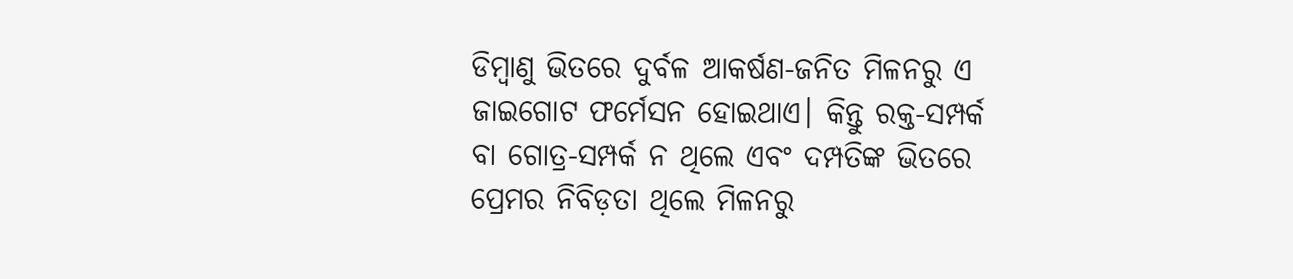ଡିମ୍ବାଣୁ ଭିତରେ ଦୁର୍ବଳ ଆକର୍ଷଣ-ଜନିତ ମିଳନରୁ ଏ ଜାଇଗୋଟ ଫର୍ମେସନ ହୋଇଥାଏ। କିନ୍ତୁ ରକ୍ତ-ସମ୍ପର୍କ ବା ଗୋତ୍ର-ସମ୍ପର୍କ ନ ଥିଲେ ଏବଂ ଦମ୍ପତିଙ୍କ ଭିତରେ ପ୍ରେମର ନିବିଡ଼ତା ଥିଲେ ମିଳନରୁ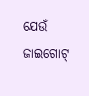ଯେଉଁ ଜାଇଗୋଟ୍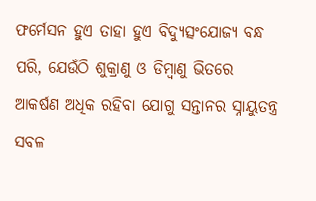ଫର୍ମେସନ ହୁଏ ତାହା ହୁଏ ବିଦ୍ୟୁତ୍ସଂଯୋଜ୍ୟ ବନ୍ଧ ପରି, ଯେଉଁଠି ଶୁକ୍ରାଣୁ ଓ ଡିମ୍ବାଣୁ ଭିତରେ ଆକର୍ଷଣ ଅଧିକ ରହିବା ଯୋଗୁ ସନ୍ତାନର ସ୍ନାୟୁତନ୍ତ୍ର ସବଳ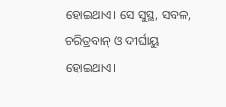ହୋଇଥାଏ। ସେ ସୁସ୍ଥ, ସବଳ, ଚରିତ୍ରବାନ୍ ଓ ଦୀର୍ଘାୟୁ ହୋଇଥାଏ।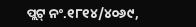ପ୍ଲଟ୍ ନଂ.୧୮୧୪/୪୦୬୯,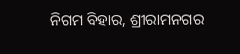ନିଗମ ବିହାର, ଶ୍ରୀରାମନଗର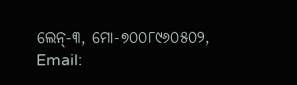ଲେନ୍-୩, ମୋ-୭୦୦୮୯୬୦୫୦୨, Email: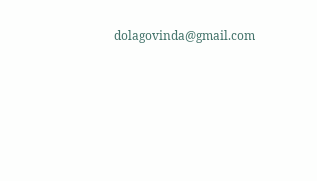dolagovinda@gmail.com